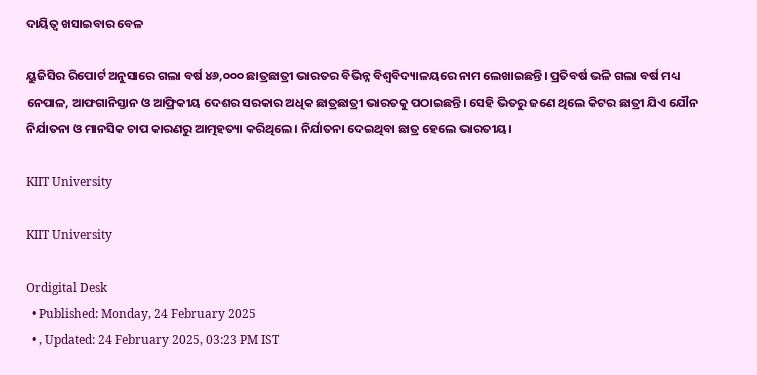ଦାୟିତ୍ଵ ଖସାଇବାର ବେଳ

ୟୁଜିସିର ରିପୋର୍ଟ ଅନୁସାରେ ଗଲା ବର୍ଷ ୪୬,୦୦୦ ଛାତ୍ରଛାତ୍ରୀ ଭାରତର ବିଭିନ୍ନ ବିଶ୍ୱବିଦ୍ୟାଳୟରେ ନାମ ଲେଖାଇଛନ୍ତି। ପ୍ରତିବର୍ଷ ଭଳି ଗଲା ବର୍ଷ ମଧ୍ୟ ନେପାଳ, ଆଫଗାନିସ୍ତାନ ଓ ଆଫ୍ରିକୀୟ ଦେଶର ସରକାର ଅଧିକ ଛାତ୍ରଛାତ୍ରୀ ଭାରତକୁ ପଠାଇଛନ୍ତି। ସେହି ଭିତରୁ ଜଣେ ଥିଲେ କିଟର ଛାତ୍ରୀ ଯିଏ ଯୌନ ନିର୍ଯାତନା ଓ ମାନସିକ ଚାପ କାରଣରୁ ଆତ୍ମହତ୍ୟା କରିଥିଲେ। ନିର୍ଯାତନା ଦେଇଥିବା ଛାତ୍ର ହେଲେ ଭାରତୀୟ।

KIIT University

KIIT University

Ordigital Desk
  • Published: Monday, 24 February 2025
  • , Updated: 24 February 2025, 03:23 PM IST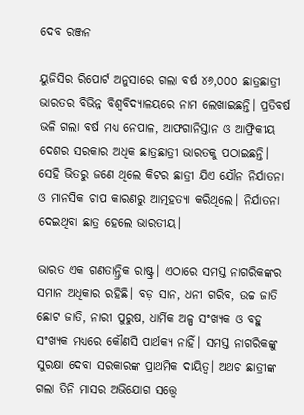ଦେବ ରଞ୍ଜନ

ୟୁଜିସିର ରିପୋର୍ଟ ଅନୁସାରେ ଗଲା ବର୍ଷ ୪୬,୦୦୦ ଛାତ୍ରଛାତ୍ରୀ ଭାରତର ବିଭିନ୍ନ ବିଶ୍ୱବିଦ୍ୟାଳୟରେ ନାମ ଲେଖାଇଛନ୍ତି। ପ୍ରତିବର୍ଷ ଭଳି ଗଲା ବର୍ଷ ମଧ୍ୟ ନେପାଳ, ଆଫଗାନିସ୍ତାନ ଓ ଆଫ୍ରିକୀୟ ଦେଶର ସରକାର ଅଧିକ ଛାତ୍ରଛାତ୍ରୀ ଭାରତକୁ ପଠାଇଛନ୍ତି। ସେହି ଭିତରୁ ଜଣେ ଥିଲେ କିଟର ଛାତ୍ରୀ ଯିଏ ଯୌନ ନିର୍ଯାତନା ଓ ମାନସିକ ଚାପ କାରଣରୁ ଆତ୍ମହତ୍ୟା କରିଥିଲେ। ନିର୍ଯାତନା ଦେଇଥିବା ଛାତ୍ର ହେଲେ ଭାରତୀୟ।

ଭାରତ ଏକ ଗଣତାନ୍ତ୍ରିକ ରାଷ୍ଟ୍ର। ଏଠାରେ ସମସ୍ତ ନାଗରିକଙ୍କର ସମାନ ଅଧିକାର ରହିଛି। ବଡ଼ ସାନ, ଧନୀ ଗରିବ, ଉଚ୍ଚ ଜାତି ଛୋଟ ଜାତି, ନାରୀ ପୁରୁଷ, ଧାର୍ମିକ ଅଳ୍ପ ସଂଖ୍ୟକ ଓ ବହୁ ସଂଖ୍ୟକ ମଧ୍ୟରେ କୌଣସି ପାର୍ଥକ୍ୟ ନାହିଁ। ସମସ୍ତ ନାଗରିକଙ୍କୁ ସୁରକ୍ଷା ଦେବା ସରକାରଙ୍କ ପ୍ରାଥମିକ ଦାୟିତ୍ଵ। ଅଥଚ ଛାତ୍ରୀଙ୍କ ଗଲା ତିନି ମାସର ଅଭିଯୋଗ ସତ୍ତ୍ୱେ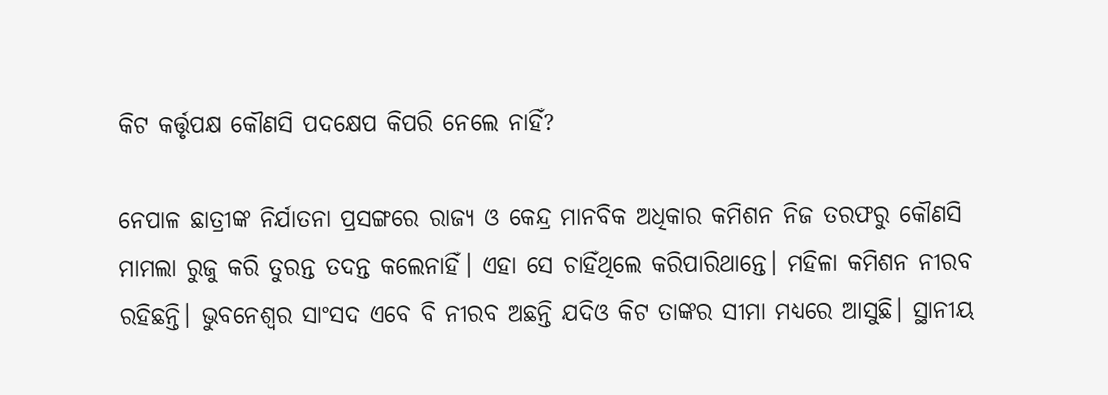କିଟ କର୍ତ୍ତୃପକ୍ଷ କୌଣସି ପଦକ୍ଷେପ କିପରି ନେଲେ ନାହିଁ?

ନେପାଳ ଛାତ୍ରୀଙ୍କ ନିର୍ଯାତନା ପ୍ରସଙ୍ଗରେ ରାଜ୍ୟ ଓ କେନ୍ଦ୍ର ମାନବିକ ଅଧିକାର କମିଶନ ନିଜ ତରଫରୁ କୌଣସି ମାମଲା ରୁଜୁ କରି ତୁରନ୍ତ ତଦନ୍ତ କଲେନାହିଁ। ଏହା ସେ ଚାହିଁଥିଲେ କରିପାରିଥାନ୍ତେ। ମହିଳା କମିଶନ ନୀରବ ରହିଛନ୍ତି। ଭୁବନେଶ୍ୱର ସାଂସଦ ଏବେ ବି ନୀରବ ଅଛନ୍ତି ଯଦିଓ କିଟ ତାଙ୍କର ସୀମା ମଧ୍ୟରେ ଆସୁଛି। ସ୍ଥାନୀୟ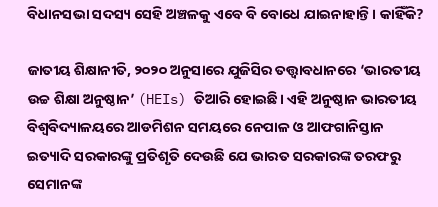ବିଧାନସଭା ସଦସ୍ୟ ସେହି ଅଞ୍ଚଳକୁ ଏବେ ବି ବୋଧେ ଯାଇନାହାନ୍ତି। କାହିଁକି?

ଜାତୀୟ ଶିକ୍ଷାନୀତି, ୨୦୨୦ ଅନୁସାରେ ଯୁଜିସିର ତତ୍ତ୍ୱାବଧାନରେ ‘ଭାରତୀୟ ଉଚ୍ଚ ଶିକ୍ଷା ଅନୁଷ୍ଠାନ’ (HEIs) ତିଆରି ହୋଇଛି। ଏହି ଅନୁଷ୍ଠାନ ଭାରତୀୟ ବିଶ୍ୱବିଦ୍ୟାଳୟରେ ଆଡମିଶନ ସମୟରେ ନେପାଳ ଓ ଆଫଗାନିସ୍ତାନ ଇତ୍ୟାଦି ସରକାରଙ୍କୁ ପ୍ରତିଶୃତି ଦେଉଛି ଯେ ଭାରତ ସରକାରଙ୍କ ତରଫରୁ ସେମାନଙ୍କ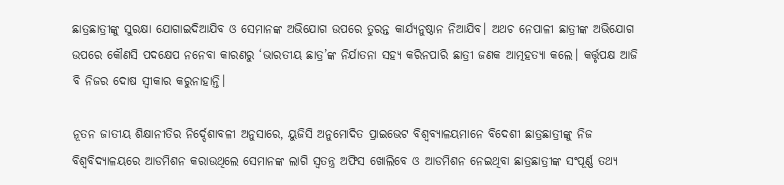ଛାତ୍ରଛାତ୍ରୀଙ୍କୁ ସୁରକ୍ଷା ଯୋଗାଇଦିଆଯିବ ଓ ସେମାନଙ୍କ ଅଭିଯୋଗ ଉପରେ ତୁରନ୍ତ କାର୍ଯ୍ୟନୁଷ୍ଠାନ ନିଆଯିବ। ଅଥଚ ନେପାଳୀ ଛାତ୍ରୀଙ୍କ ଅଭିଯୋଗ ଉପରେ କୌଣସି ପଦକ୍ଷେପ ନନେବା କାରଣରୁ ‘ଭାରତୀୟ ଛାତ୍ର’ଙ୍କ ନିର୍ଯାତନା ସହ୍ୟ କରିନପାରି ଛାତ୍ରୀ ଜଣକ ଆତ୍ମହତ୍ୟା କଲେ। କର୍ତ୍ତୃପକ୍ଷ ଆଜି ବି ନିଜର ଦୋଷ ସ୍ଵୀକାର କରୁନାହାନ୍ତି।

ନୂତନ ଜାତୀୟ ଶିକ୍ଷାନୀତିର ନିର୍ଦ୍ଦେଶାବଳୀ ଅନୁସାରେ, ୟୁଜିସି ଅନୁମୋଦିତ ପ୍ରାଇଭେଟ ବିଶ୍ଵବ୍ୟାଳୟମାନେ ବିଦେଶୀ ଛାତ୍ରଛାତ୍ରୀଙ୍କୁ ନିଜ ବିଶ୍ୱବିଦ୍ୟାଳୟରେ ଆଡମିଶନ କରାଉଥିଲେ ସେମାନଙ୍କ ଲାଗି ସ୍ଵତନ୍ତ୍ର ଅଫିସ ଖୋଲିବେ ଓ ଆଡମିଶନ ନେଇଥିବା ଛାତ୍ରଛାତ୍ରୀଙ୍କ ସଂପୂର୍ଣ୍ଣ ତଥ୍ୟ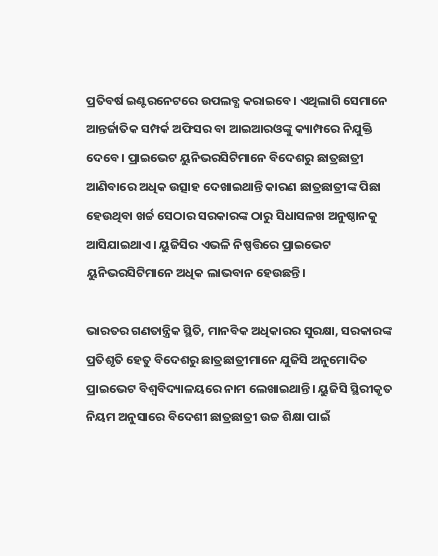ପ୍ରତିବର୍ଷ ଇଣ୍ଟରନେଟରେ ଉପଲବ୍ଧ କରାଇବେ। ଏଥିଲାଗି ସେମାନେ ଆନ୍ତର୍ଜାତିକ ସମ୍ପର୍କ ଅଫିସର ବା ଆଇଆରଓଙ୍କୁ କ୍ୟାମ୍ପରେ ନିଯୁକ୍ତି ଦେବେ। ପ୍ରାଇଭେଟ ୟୁନିଭରସିଟିମାନେ ବିଦେଶରୁ ଛାତ୍ରଛାତ୍ରୀ ଆଣିବାରେ ଅଧିକ ଉତ୍ସାହ ଦେଖାଇଥାନ୍ତି କାରଣ ଛାତ୍ରଛାତ୍ରୀଙ୍କ ପିଛା ହେଉଥିବା ଖର୍ଚ୍ଚ ସେଠାର ସରକାରଙ୍କ ଠାରୁ ସିଧାସଳଖ ଅନୁଷ୍ଠାନକୁ ଆସିଯାଇଥାଏ। ୟୁଜିସିର ଏଭଳି ନିଷ୍ପତ୍ତିରେ ପ୍ରାଇଭେଟ ୟୁନିଭରସିଟିମାନେ ଅଧିକ ଲାଭବାନ ହେଉଛନ୍ତି।

ଭାରତର ଗଣତାନ୍ତ୍ରିକ ସ୍ଥିତି, ମାନବିକ ଅଧିକାରର ସୁରକ୍ଷା, ସରକାରଙ୍କ ପ୍ରତିଶୃତି ହେତୁ ବିଦେଶରୁ ଛାତ୍ରଛାତ୍ରୀମାନେ ଯୁଜିସି ଅନୁମୋଦିତ ପ୍ରାଇଭେଟ ବିଶ୍ୱବିଦ୍ୟାଳୟରେ ନାମ ଲେଖାଇଥାନ୍ତି। ୟୁଜିସି ସ୍ଥିରୀକୃତ ନିୟମ ଅନୁସାରେ ବିଦେଶୀ ଛାତ୍ରଛାତ୍ରୀ ଉଚ୍ଚ ଶିକ୍ଷା ପାଇଁ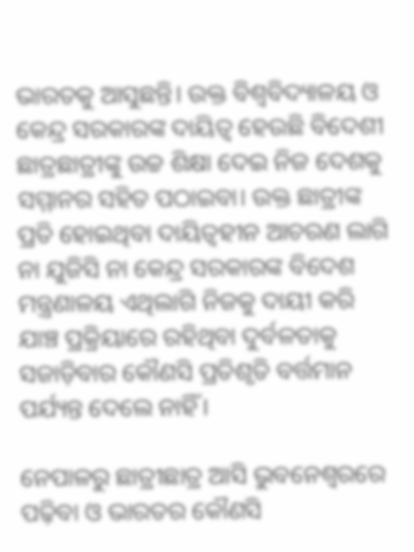ଭାରତକୁ ଆସୁଛନ୍ତି। ଉକ୍ତ ବିଶ୍ୱବିଦ୍ୟାଳୟ ଓ କେନ୍ଦ୍ର ସରକାରଙ୍କ ଦାୟିତ୍ଵ ହେଉଛି ବିଦେଶୀ ଛାତ୍ରଛାତ୍ରୀଙ୍କୁ ଉଚ୍ଚ ଶିକ୍ଷା ଦେଇ ନିଜ ଦେଶକୁ ସମ୍ମାନର ସହିତ ପଠାଇବା। ଉକ୍ତ ଛାତ୍ରୀଙ୍କ ପ୍ରତି ହୋଇଥିବା ଦାୟିତ୍ଵହୀନ ଆଚରଣ ଲାଗି ନା ଯୁଜିସି ନା କେନ୍ଦ୍ର ସରକାରଙ୍କ ବିଦେଶ ମନ୍ତ୍ରଣାଳୟ ଏଥିଲାଗି ନିଜକୁ ଦାୟୀ କରି ଯାଞ୍ଚ ପ୍ରକ୍ରିୟାରେ ରହିଥିବା ଦୁର୍ବଳତାକୁ ସଜାଡ଼ିବାର କୌଣସି ପ୍ରତିଶୃତି ବର୍ତ୍ତମାନ ପର୍ଯ୍ୟନ୍ତ ଦେଲେ ନାହିଁ।

ନେପାଳରୁ ଛାତ୍ରୀଛାତ୍ର ଆସି ଭୁବନେଶ୍ୱରରେ ପଢ଼ିବା ଓ ଭାରତର କୌଣସି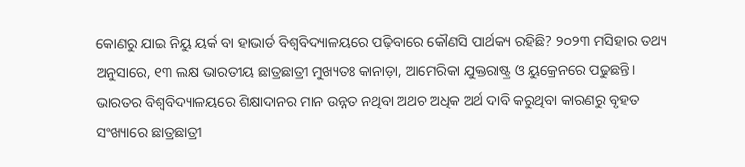କୋଣରୁ ଯାଇ ନିୟୁ ୟର୍କ ବା ହାଭାର୍ଡ ବିଶ୍ୱବିଦ୍ୟାଳୟରେ ପଢ଼ିବାରେ କୌଣସି ପାର୍ଥକ୍ୟ ରହିଛି? ୨୦୨୩ ମସିହାର ତଥ୍ୟ ଅନୁସାରେ, ୧୩ ଲକ୍ଷ ଭାରତୀୟ ଛାତ୍ରଛାତ୍ରୀ ମୁଖ୍ୟତଃ କାନାଡ଼ା, ଆମେରିକା ଯୁକ୍ତରାଷ୍ଟ୍ର ଓ ୟୁକ୍ରେନରେ ପଢୁଛନ୍ତି। ଭାରତର ବିଶ୍ୱବିଦ୍ୟାଳୟରେ ଶିକ୍ଷାଦାନର ମାନ ଉନ୍ନତ ନଥିବା ଅଥଚ ଅଧିକ ଅର୍ଥ ଦାବି କରୁଥିବା କାରଣରୁ ବୃହତ ସଂଖ୍ୟାରେ ଛାତ୍ରଛାତ୍ରୀ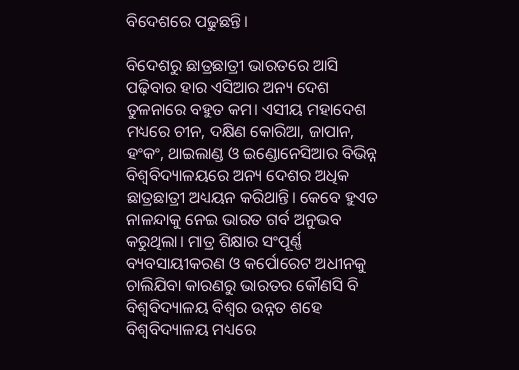ବିଦେଶରେ ପଢୁଛନ୍ତି।

ବିଦେଶରୁ ଛାତ୍ରଛାତ୍ରୀ ଭାରତରେ ଆସି ପଢ଼ିବାର ହାର ଏସିଆର ଅନ୍ୟ ଦେଶ ତୁଳନାରେ ବହୁତ କମ। ଏସୀୟ ମହାଦେଶ ମଧ୍ୟରେ ଚୀନ, ଦକ୍ଷିଣ କୋରିଆ, ଜାପାନ, ହଂକଂ, ଥାଇଲାଣ୍ଡ ଓ ଇଣ୍ଡୋନେସିଆର ବିଭିନ୍ନ ବିଶ୍ୱବିଦ୍ୟାଳୟରେ ଅନ୍ୟ ଦେଶର ଅଧିକ ଛାତ୍ରଛାତ୍ରୀ ଅଧ୍ୟୟନ କରିଥାନ୍ତି। କେବେ ହୁଏତ ନାଳନ୍ଦାକୁ ନେଇ ଭାରତ ଗର୍ବ ଅନୁଭବ କରୁଥିଲା। ମାତ୍ର ଶିକ୍ଷାର ସଂପୂର୍ଣ୍ଣ ବ୍ୟବସାୟୀକରଣ ଓ କର୍ପୋରେଟ ଅଧୀନକୁ ଚାଲିଯିବା କାରଣରୁ ଭାରତର କୌଣସି ବି ବିଶ୍ୱବିଦ୍ୟାଳୟ ବିଶ୍ଵର ଉନ୍ନତ ଶହେ ବିଶ୍ୱବିଦ୍ୟାଳୟ ମଧ୍ୟରେ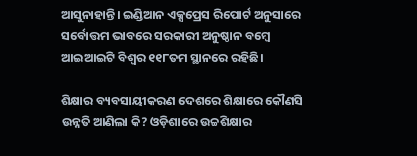ଆସୁନାହାନ୍ତି। ଇଣ୍ଡିଆନ ଏକ୍ସପ୍ରେସ ରିପୋର୍ଟ ଅନୁସାରେ ସର୍ବୋତ୍ତମ ଭାବରେ ସରକାରୀ ଅନୁଷ୍ଠାନ ବମ୍ବେ ଆଇଆଇଟି ବିଶ୍ଵର ୧୧୮ତମ ସ୍ଥାନରେ ରହିଛି।

ଶିକ୍ଷାର ବ୍ୟବସାୟୀକରଣ ଦେଶରେ ଶିକ୍ଷାରେ କୌଣସି ଉନ୍ନତି ଆଣିଲା କି? ଓଡ଼ିଶାରେ ଉଚ୍ଚଶିକ୍ଷାର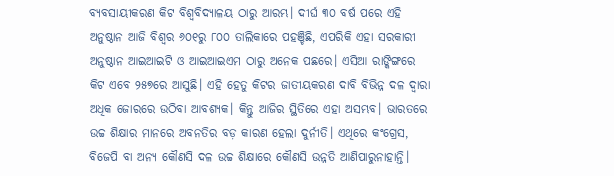ବ୍ୟବସାୟୀକରଣ କିଟ ବିଶ୍ୱବିଦ୍ୟାଳୟ ଠାରୁ ଆରମ୍ଭ। ଦୀର୍ଘ ୩୦ ବର୍ଷ ପରେ ଏହି ଅନୁଷ୍ଠାନ ଆଜି ବିଶ୍ଵର ୬୦୧ରୁ ୮୦୦ ତାଲିକାରେ ପହଞ୍ଚିଛି, ଏପରିକି ଏହା ସରକାରୀ ଅନୁଷ୍ଠାନ ଆଇଆଇଟି ଓ ଆଇଆଇଏମ ଠାରୁ ଅନେକ ପଛରେ। ଏସିଆ ରାଙ୍କିଙ୍ଗରେ କିଟ ଏବେ ୨୫୭ରେ ଆସୁଛି। ଏହି ହେତୁ କିଟର ଜାତୀୟକରଣ ଦାବି ବିଭିନ୍ନ ଦଳ ଦ୍ଵାରା ଅଧିକ ଜୋରରେ ଉଠିବା ଆବଶ୍ୟକ। କିନ୍ତୁ ଆଜିର ସ୍ଥିତିରେ ଏହା ଅସମ୍ଭବ। ଭାରତରେ ଉଚ୍ଚ ଶିକ୍ଷାର ମାନରେ ଅବନତିର ବଡ଼ କାରଣ ହେଲା ଦୁର୍ନୀତି। ଏଥିରେ କଂଗ୍ରେସ, ବିଜେପି ବା ଅନ୍ୟ କୌଣସି ଦଳ ଉଚ୍ଚ ଶିକ୍ଷାରେ କୌଣସି ଉନ୍ନତି ଆଣିପାରୁନାହାନ୍ତି।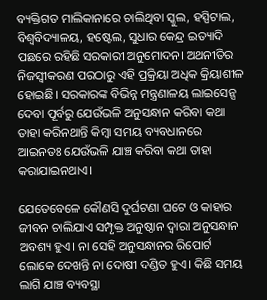ବ୍ୟକ୍ତିଗତ ମାଲିକାନାରେ ଚାଲିଥିବା ସ୍କୁଲ, ହସ୍ପିଟାଲ, ବିଶ୍ୱବିଦ୍ୟାଳୟ, ହଷ୍ଟେଲ, ସୁଧାର କେନ୍ଦ୍ର ଇତ୍ୟାଦି ପଛରେ ରହିଛି ସରକାରୀ ଅନୁମୋଦନ। ଅଥନୀତିର ନିଜସ୍ୱୀକରଣ ପରଠାରୁ ଏହି ପ୍ରକ୍ରିୟା ଅଧିକ କ୍ରିୟାଶୀଳ ହୋଇଛି। ସରକାରଙ୍କ ବିଭିନ୍ନ ମନ୍ତ୍ରଣାଳୟ ଲାଇସେନ୍ସ ଦେବା ପୂର୍ବରୁ ଯେଉଁଭଳି ଅନୁସନ୍ଧାନ କରିବା କଥା ତାହା କରିନଥାନ୍ତି କିମ୍ବା ସମୟ ବ୍ୟବଧାନରେ ଆଇନତଃ ଯେଉଁଭଳି ଯାଞ୍ଚ କରିବା କଥା ତାହା କରାଯାଇନଥାଏ।

ଯେତେବେଳେ କୌଣସି ଦୁର୍ଘଟଣା ଘଟେ ଓ କାହାର ଜୀବନ ଚାଲିଯାଏ ସମ୍ପୃକ୍ତ ଅନୁଷ୍ଠାନ ଦ୍ଵାରା ଅନୁସନ୍ଧାନ ଅବଶ୍ୟ ହୁଏ। ନା ସେହି ଅନୁସନ୍ଧାନର ରିପୋର୍ଟ ଲୋକେ ଦେଖନ୍ତି ନା ଦୋଷୀ ଦଣ୍ଡିତ ହୁଏ। କିଛି ସମୟ ଲାଗି ଯାଞ୍ଚ ବ୍ୟବସ୍ଥା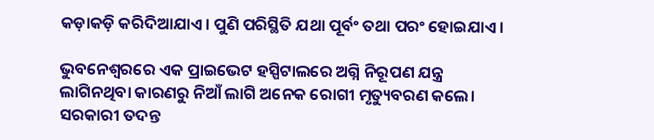କଡ଼ାକଡ଼ି କରିଦିଆଯାଏ। ପୁଣି ପରିସ୍ଥିତି ଯଥା ପୂର୍ବଂ ତଥା ପରଂ ହୋଇଯାଏ।

ଭୁବନେଶ୍ୱରରେ ଏକ ପ୍ରାଇଭେଟ ହସ୍ପିଟାଲରେ ଅଗ୍ନି ନିରୂପଣ ଯନ୍ତ୍ର ଲାଗିନଥିବା କାରଣରୁ ନିଆଁ ଲାଗି ଅନେକ ରୋଗୀ ମୃତ୍ୟୁବରଣ କଲେ। ସରକାରୀ ତଦନ୍ତ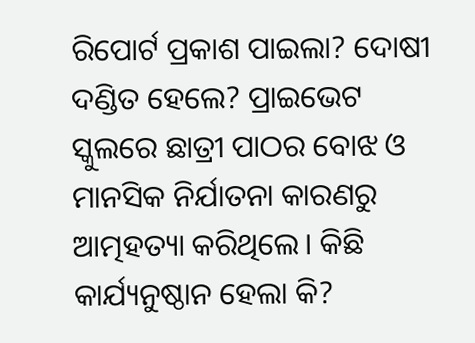ରିପୋର୍ଟ ପ୍ରକାଶ ପାଇଲା? ଦୋଷୀ ଦଣ୍ଡିତ ହେଲେ? ପ୍ରାଇଭେଟ ସ୍କୁଲରେ ଛାତ୍ରୀ ପାଠର ବୋଝ ଓ ମାନସିକ ନିର୍ଯାତନା କାରଣରୁ ଆତ୍ମହତ୍ୟା କରିଥିଲେ। କିଛି କାର୍ଯ୍ୟନୁଷ୍ଠାନ ହେଲା କି?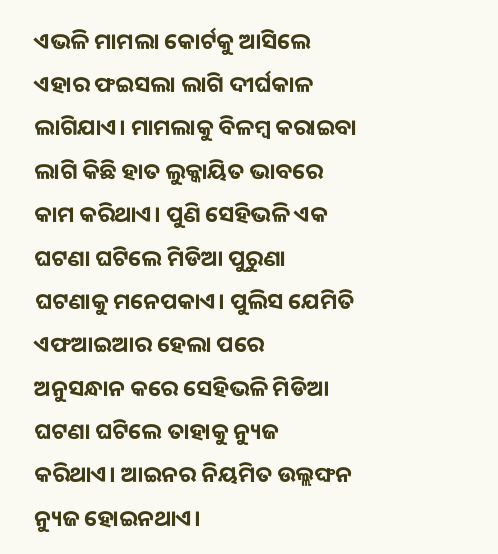ଏଭଳି ମାମଲା କୋର୍ଟକୁ ଆସିଲେ ଏହାର ଫଇସଲା ଲାଗି ଦୀର୍ଘକାଳ ଲାଗିଯାଏ। ମାମଲାକୁ ବିଳମ୍ବ କରାଇବା ଲାଗି କିଛି ହାତ ଲୁକ୍କାୟିତ ଭାବରେ କାମ କରିଥାଏ। ପୁଣି ସେହିଭଳି ଏକ ଘଟଣା ଘଟିଲେ ମିଡିଆ ପୁରୁଣା ଘଟଣାକୁ ମନେପକାଏ। ପୁଲିସ ଯେମିତି ଏଫଆଇଆର ହେଲା ପରେ ଅନୁସନ୍ଧାନ କରେ ସେହିଭଳି ମିଡିଆ ଘଟଣା ଘଟିଲେ ତାହାକୁ ନ୍ୟୁଜ କରିଥାଏ। ଆଇନର ନିୟମିତ ଉଲ୍ଲଙ୍ଘନ ନ୍ୟୁଜ ହୋଇନଥାଏ।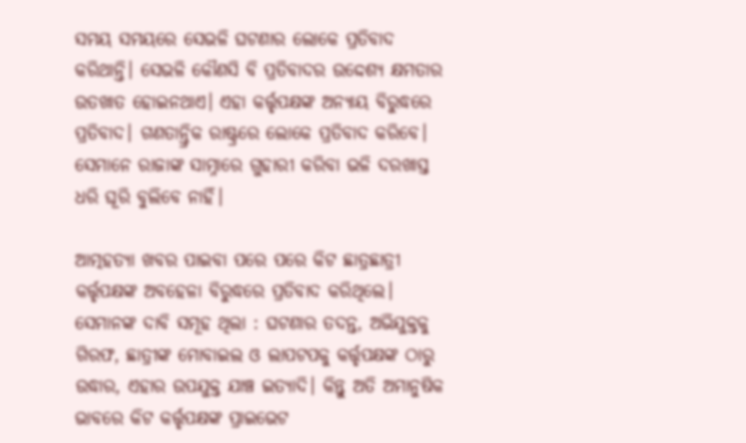ସମୟ ସମୟରେ ସେଭଳି ଘଟଣାର ଲୋକେ ପ୍ରତିବାଦ କରିଥାନ୍ତି। ସେଭଳି କୌଣସି ବି ପ୍ରତିବାଦର ଉଦ୍ଦେଶ୍ୟ କ୍ଷମତାର ଉତଖାତ ହୋଇନଥାଏ। ଏହା କର୍ତ୍ତୃପକ୍ଷଙ୍କ ଅନ୍ୟାୟ ବିରୁଦ୍ଧରେ ପ୍ରତିବାଦ। ଗଣତାନ୍ତ୍ରିକ ରାଷ୍ଟ୍ରରେ ଲୋକେ ପ୍ରତିବାଦ କରିବେ। ସେମାନେ ରାଜାଙ୍କ ସାମ୍ନାରେ ଗୁହାରୀ କରିବା ଭଳି ଦରଖାସ୍ତ ଧରି ଘୂରି ବୁଲିବେ ନାହିଁ।

ଆତ୍ମହତ୍ୟା ଖବର ପାଇବା ପରେ ପରେ କିଟ ଛାତ୍ରଛାତ୍ରୀ କର୍ତ୍ତୃପକ୍ଷଙ୍କ ଅବହେଳା ବିରୁଦ୍ଧରେ ପ୍ରତିବାଦ କରିଥିଲେ। ସେମାନଙ୍କ ଦାବି ସମୂହ ଥିଲା : ଘଟଣାର ତଦନ୍ତ, ଅଭିଯୁକ୍ତକୁ ଗିରଫ, ଛାତ୍ରୀଙ୍କ ମୋବାଇଲ ଓ ଲାପଟପକୁ କର୍ତ୍ତୃପକ୍ଷଙ୍କ ଠାରୁ ଉଦ୍ଧାର, ଏହାର ଉପଯୁକ୍ତ ଯାଞ୍ଚ ଇତ୍ୟାଦି। କିନ୍ତୁ ଅତି ଅମାନୁଷିକ ଭାବରେ କିଟ କର୍ତ୍ତୃପକ୍ଷଙ୍କ ପ୍ରାଇଭେଟ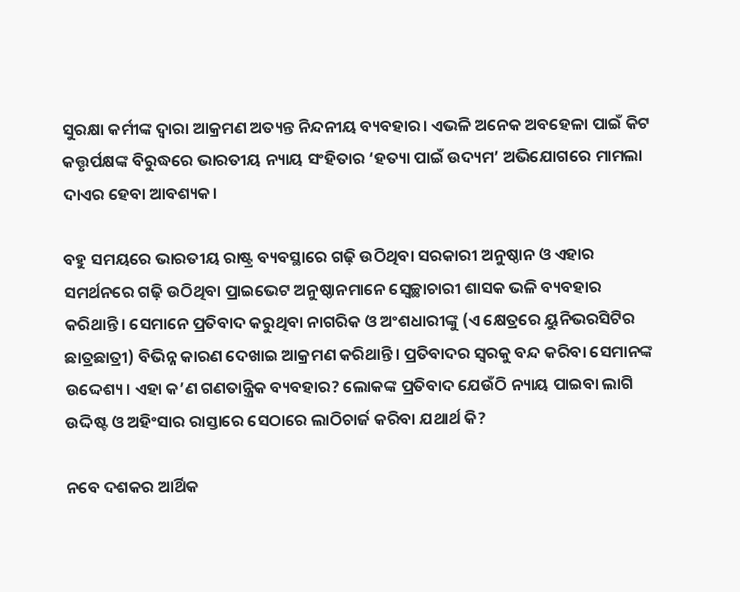ସୁରକ୍ଷା କର୍ମୀଙ୍କ ଦ୍ଵାରା ଆକ୍ରମଣ ଅତ୍ୟନ୍ତ ନିନ୍ଦନୀୟ ବ୍ୟବହାର। ଏଭଳି ଅନେକ ଅବହେଳା ପାଇଁ କିଟ କତ୍ତୃର୍ପକ୍ଷଙ୍କ ବିରୁଦ୍ଧରେ ଭାରତୀୟ ନ୍ୟାୟ ସଂହିତାର ‘ହତ୍ୟା ପାଇଁ ଉଦ୍ୟମ’ ଅଭିଯୋଗରେ ମାମଲା ଦାଏର ହେବା ଆବଶ୍ୟକ।

ବହୁ ସମୟରେ ଭାରତୀୟ ରାଷ୍ଟ୍ର ବ୍ୟବସ୍ଥାରେ ଗଢ଼ି ଉଠିଥିବା ସରକାରୀ ଅନୁଷ୍ଠାନ ଓ ଏହାର ସମର୍ଥନରେ ଗଢ଼ି ଉଠିଥିବା ପ୍ରାଇଭେଟ ଅନୁଷ୍ଠାନମାନେ ସ୍ଵେଚ୍ଛାଚାରୀ ଶାସକ ଭଳି ବ୍ୟବହାର କରିଥାନ୍ତି। ସେମାନେ ପ୍ରତିବାଦ କରୁଥିବା ନାଗରିକ ଓ ଅଂଶଧାରୀଙ୍କୁ (ଏ କ୍ଷେତ୍ରରେ ୟୁନିଭରସିଟିର ଛାତ୍ରଛାତ୍ରୀ) ବିଭିନ୍ନ କାରଣ ଦେଖାଇ ଆକ୍ରମଣ କରିଥାନ୍ତି। ପ୍ରତିବାଦର ସ୍ଵରକୁ ବନ୍ଦ କରିବା ସେମାନଙ୍କ ଉଦ୍ଦେଶ୍ୟ। ଏହା କ’ଣ ଗଣତାନ୍ତ୍ରିକ ବ୍ୟବହାର? ଲୋକଙ୍କ ପ୍ରତିବାଦ ଯେଉଁଠି ନ୍ୟାୟ ପାଇବା ଲାଗି ଉଦ୍ଦିଷ୍ଟ ଓ ଅହିଂସାର ରାସ୍ତାରେ ସେଠାରେ ଲାଠିଚାର୍ଜ କରିବା ଯଥାର୍ଥ କି?

ନବେ ଦଶକର ଆର୍ଥିକ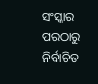ସଂସ୍କାର ପରଠାରୁ ନିର୍ବାଚିତ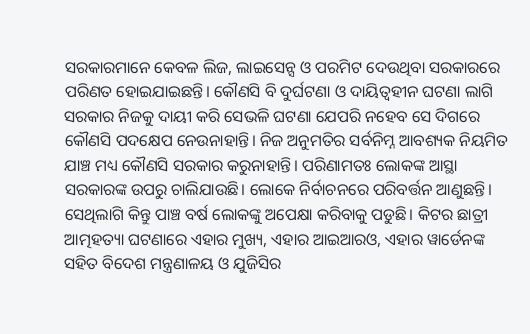ସରକାରମାନେ କେବଳ ଲିଜ, ଲାଇସେନ୍ସ ଓ ପରମିଟ ଦେଉଥିବା ସରକାରରେ ପରିଣତ ହୋଇଯାଇଛନ୍ତି। କୌଣସି ବି ଦୁର୍ଘଟଣା ଓ ଦାୟିତ୍ଵହୀନ ଘଟଣା ଲାଗି ସରକାର ନିଜକୁ ଦାୟୀ କରି ସେଭଳି ଘଟଣା ଯେପରି ନହେବ ସେ ଦିଗରେ କୌଣସି ପଦକ୍ଷେପ ନେଉନାହାନ୍ତି। ନିଜ ଅନୁମତିର ସର୍ବନିମ୍ନ ଆବଶ୍ୟକ ନିୟମିତ ଯାଞ୍ଚ ମଧ୍ୟ କୌଣସି ସରକାର କରୁନାହାନ୍ତି। ପରିଣାମତଃ ଲୋକଙ୍କ ଆସ୍ଥା ସରକାରଙ୍କ ଉପରୁ ଚାଲିଯାଉଛି। ଲୋକେ ନିର୍ବାଚନରେ ପରିବର୍ତ୍ତନ ଆଣୁଛନ୍ତି। ସେଥିଲାଗି କିନ୍ତୁ ପାଞ୍ଚ ବର୍ଷ ଲୋକଙ୍କୁ ଅପେକ୍ଷା କରିବାକୁ ପଡୁଛି। କିଟର ଛାତ୍ରୀ ଆତ୍ମହତ୍ୟା ଘଟଣାରେ ଏହାର ମୁଖ୍ୟ, ଏହାର ଆଇଆରଓ, ଏହାର ୱାର୍ଡେନଙ୍କ ସହିତ ବିଦେଶ ମନ୍ତ୍ରଣାଳୟ ଓ ଯୁଜିସିର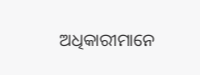ଅଧିକାରୀମାନେ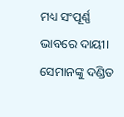ମଧ୍ୟ ସଂପୂର୍ଣ୍ଣ ଭାବରେ ଦାୟୀ। ସେମାନଙ୍କୁ ଦଣ୍ଡିତ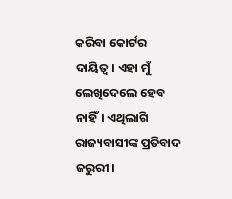କରିବା କୋର୍ଟର ଦାୟିତ୍ଵ। ଏହା ମୁଁ ଲେଖିଦେଲେ ହେବ ନାହିଁ। ଏଥିଲାଗି ରାଜ୍ୟବାସୀଙ୍କ ପ୍ରତିବାଦ ଜରୁରୀ।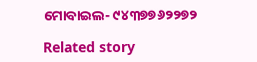ମୋବାଇଲ- ୯୪୩୭୭୬୨୨୭୨

Related story